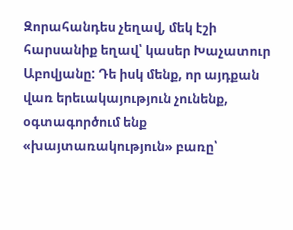Զորահանդես չեղավ, մեկ էշի հարսանիք եղավ՝ կասեր Խաչատուր Աբովյանը: Դե իսկ մենք, որ այդքան վառ երեւակայություն չունենք, օգտագործում ենք «խայտառակություն» բառը՝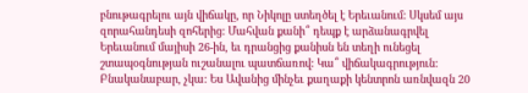բնութագրելու այն վիճակը, որ Նիկոլը ստեղծել է Երեւանում: Սկսեմ այս զորահանդեսի զոհերից: Մահվան քանի՞ դեպք է արձանագրվել Երեւանում մայիսի 26-ին, եւ դրանցից քանիսն են տեղի ունեցել շտապօգնության ուշանալու պատճառով: Կա՞ վիճակագրություն: Բնականաբար, չկա: Ես Ավանից մինչեւ քաղաքի կենտրոն առնվազն 20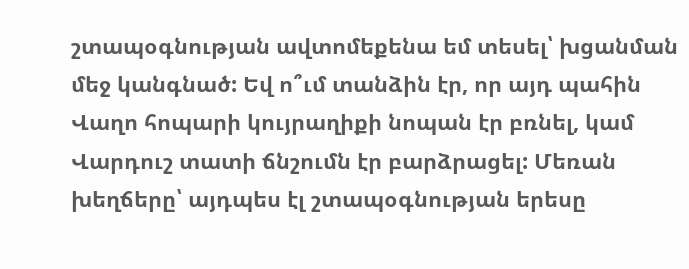շտապօգնության ավտոմեքենա եմ տեսել՝ խցանման մեջ կանգնած: Եվ ո՞ւմ տանձին էր, որ այդ պահին Վաղո հոպարի կույրաղիքի նոպան էր բռնել, կամ Վարդուշ տատի ճնշումն էր բարձրացել: Մեռան խեղճերը՝ այդպես էլ շտապօգնության երեսը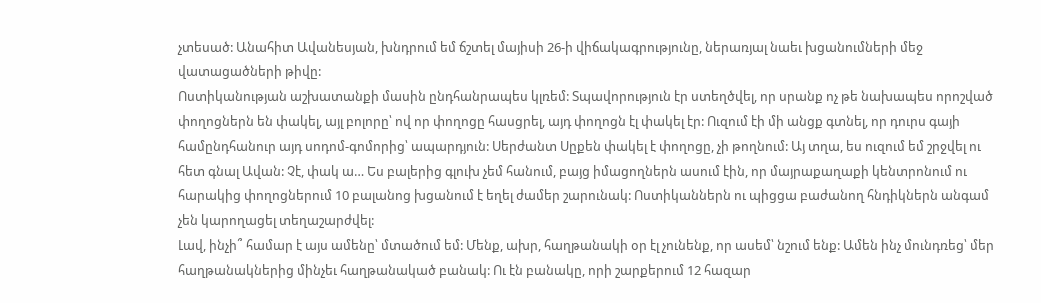չտեսած: Անահիտ Ավանեսյան, խնդրում եմ ճշտել մայիսի 26-ի վիճակագրությունը, ներառյալ նաեւ խցանումների մեջ վատացածների թիվը:
Ոստիկանության աշխատանքի մասին ընդհանրապես կլռեմ: Տպավորություն էր ստեղծվել, որ սրանք ոչ թե նախապես որոշված փողոցներն են փակել, այլ բոլորը՝ ով որ փողոցը հասցրել, այդ փողոցն էլ փակել էր: Ուզում էի մի անցք գտնել, որ դուրս գայի համընդհանուր այդ սոդոմ-գոմորից՝ ապարդյուն: Սերժանտ Սըքեն փակել է փողոցը, չի թողնում: Այ տղա, ես ուզում եմ շրջվել ու հետ գնալ Ավան: Չէ, փակ ա… Ես բալերից գլուխ չեմ հանում, բայց իմացողներն ասում էին, որ մայրաքաղաքի կենտրոնում ու հարակից փողոցներում 10 բալանոց խցանում է եղել ժամեր շարունակ: Ոստիկաններն ու պիցցա բաժանող հնդիկներն անգամ չեն կարողացել տեղաշարժվել:
Լավ, ինչի՞ համար է այս ամենը՝ մտածում եմ: Մենք, ախր, հաղթանակի օր էլ չունենք, որ ասեմ՝ նշում ենք: Ամեն ինչ մունդռեց՝ մեր հաղթանակներից մինչեւ հաղթանակած բանակ: Ու էն բանակը, որի շարքերում 12 հազար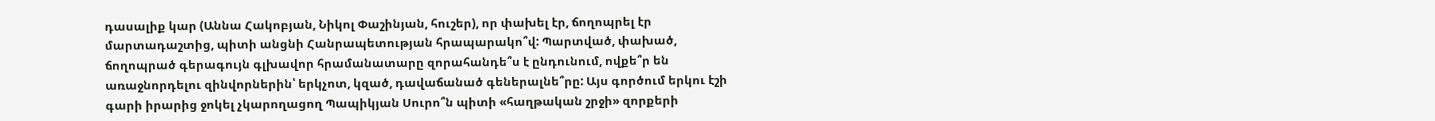դասալիք կար (Աննա Հակոբյան, Նիկոլ Փաշինյան, հուշեր), որ փախել էր, ճողոպրել էր մարտադաշտից, պիտի անցնի Հանրապետության հրապարակո՞վ: Պարտված, փախած, ճողոպրած գերագույն գլխավոր հրամանատարը զորահանդե՞ս է ընդունում, ովքե՞ր են առաջնորդելու զինվորներին՝ երկչոտ, կզած, դավաճանած գեներալնե՞րը: Այս գործում երկու էշի գարի իրարից ջոկել չկարողացող Պապիկյան Սուրո՞ն պիտի «հաղթական շրջի» զորքերի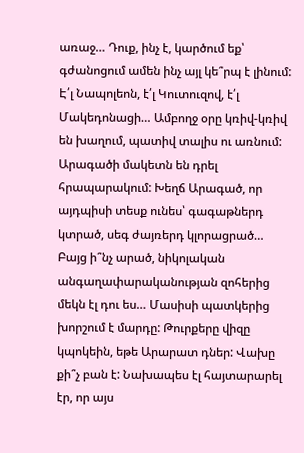առաջ… Դուք, ինչ է, կարծում եք՝ գժանոցում ամեն ինչ այլ կե՞րպ է լինում: Է՛լ Նապոլեոն, է՛լ Կուտուզով, է՛լ Մակեդոնացի… Ամբողջ օրը կռիվ-կռիվ են խաղում, պատիվ տալիս ու առնում:
Արագածի մակետն են դրել հրապարակում: Խեղճ Արագած, որ այդպիսի տեսք ունես՝ գագաթներդ կտրած, սեգ ժայռերդ կլորացրած… Բայց ի՞նչ արած, նիկոլական անգաղափարականության զոհերից մեկն էլ դու ես… Մասիսի պատկերից խորշում է մարդը: Թուրքերը վիզը կպոկեին, եթե Արարատ դներ: Վախը քի՞չ բան է: Նախապես էլ հայտարարել էր, որ այս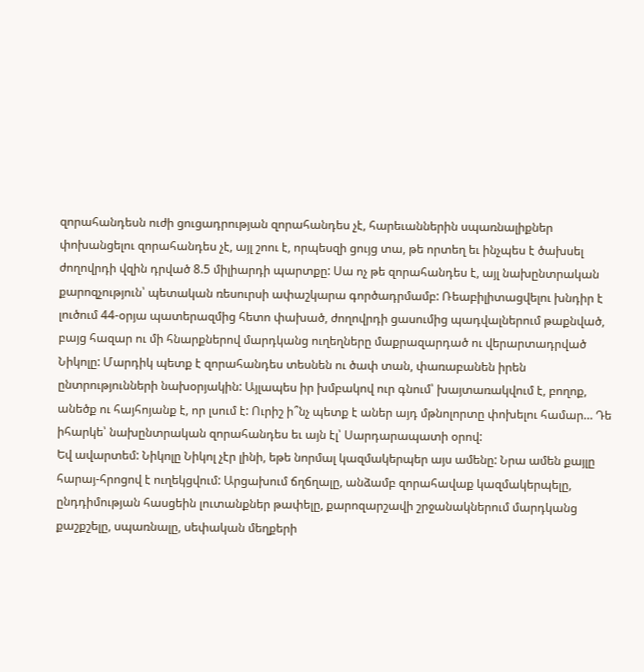զորահանդեսն ուժի ցուցադրության զորահանդես չէ, հարեւաններին սպառնալիքներ փոխանցելու զորահանդես չէ, այլ շոու է, որպեսզի ցույց տա, թե որտեղ եւ ինչպես է ծախսել ժողովրդի վզին դրված 8.5 միլիարդի պարտքը: Սա ոչ թե զորահանդես է, այլ նախընտրական քարոզչություն՝ պետական ռեսուրսի ափաշկարա գործադրմամբ: Ռեաբիլիտացվելու խնդիր է լուծում 44-օրյա պատերազմից հետո փախած, ժողովրդի ցասումից պադվալներում թաքնված, բայց հազար ու մի հնարքներով մարդկանց ուղեղները մաքրազարդած ու վերարտադրված Նիկոլը: Մարդիկ պետք է զորահանդես տեսնեն ու ծափ տան, փառաբանեն իրեն ընտրությունների նախօրյակին: Այլապես իր խմբակով ուր գնում՝ խայտառակվում է, բողոք, անեծք ու հայհոյանք է, որ լսում է: Ուրիշ ի՞նչ պետք է աներ այդ մթնոլորտը փոխելու համար… Դե իհարկե՝ նախընտրական զորահանդես եւ այն էլ՝ Սարդարապատի օրով:
Եվ ավարտեմ: Նիկոլը Նիկոլ չէր լինի, եթե նորմալ կազմակերպեր այս ամենը: Նրա ամեն քայլը հարայ-հրոցով է ուղեկցվում: Արցախում ճղճղալը, անձամբ զորահավաք կազմակերպելը, ընդդիմության հասցեին լուտանքներ թափելը, քարոզարշավի շրջանակներում մարդկանց քաշքշելը, սպառնալը, սեփական մեղքերի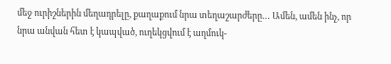մեջ ուրիշներին մեղադրելը, քաղաքում նրա տեղաշարժերը… Ամեն, ամեն ինչ, որ նրա անվան հետ է կապված, ուղեկցվում է աղմուկ-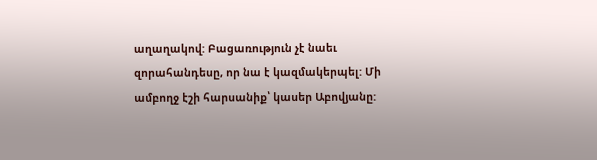աղաղակով: Բացառություն չէ նաեւ զորահանդեսը, որ նա է կազմակերպել: Մի ամբողջ էշի հարսանիք՝ կասեր Աբովյանը: